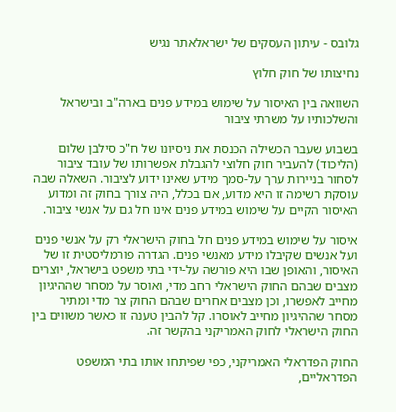גלובס - עיתון העסקים של ישראלאתר נגיש

נחיצותו של חוק חלוץ

השוואה בין האיסור על שימוש במידע פנים בארה"ב ובישראל והשלכותיו על משרתי ציבור

בשבוע שעבר הכשילה הכנסת את ניסיונו של ח"כ סילבן שלום (הליכוד) להעביר חוק חלוצי להגבלת אפשרותו של עובד ציבור לסחור בניירות ערך על-סמך מידע שאינו ידוע לציבור. השאלה שבה עוסקת רשימה זו היא מדוע, אם בכלל, היה צורך בחוק זה ומדוע האיסור הקיים על שימוש במידע פנים אינו חל גם על אנשי ציבור.

איסור על שימוש במידע פנים חל בחוק הישראלי רק על אנשי פנים ועל אנשים שקיבלו מידע מאנשי פנים. הגדרה פורמליסטית זו של האיסור, והאופן שבו היא פורשה על-ידי בתי משפט בישראל, יוצרים מצבים שבהם החוק הישראלי רחב מדי, ואוסר על מסחר שההיגיון מחייב לאפשרו, וכן מצבים אחרים שבהם החוק צר מדי ומתיר מסחר שההיגיון מחייב לאוסרו. קל להבין טענה זו כאשר משווים בין החוק הישראלי לחוק האמריקני בהקשר זה.

החוק הפדראלי האמריקני, כפי שפיתחו אותו בתי המשפט הפדראליים,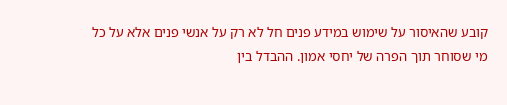קובע שהאיסור על שימוש במידע פנים חל לא רק על אנשי פנים אלא על כל מי שסוחר תוך הפרה של יחסי אמון. ההבדל בין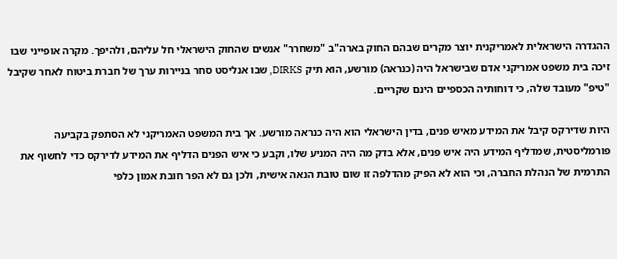ההגדרה הישראלית לאמריקנית יוצר מקרים שבהם החוק בארה"ב "משחרר" אנשים שהחוק הישראלי חל עליהם, ולהיפך. מקרה אופייני שבו זיכה בית משפט אמריקני אדם שבישראל היה (כנראה) מורשע, הוא תיק DIRKS, שבו אנליסט סחר בניירות ערך של חברת ביטוח לאחר שקיבל "טיפ" מעובד שלה, כי דוחותיה הכספיים הינם שקריים.

היות שדירקס קיבל את המידע מאיש פנים, בדין הישראלי הוא היה כנראה מורשע. אך בית המשפט האמריקני לא הסתפק בקביעה פורמליסטית, שמדליף המידע היה איש פנים, אלא בדק מה היה המניע שלו, וקבע כי איש הפנים הדליף את המידע לדירקס כדי לחשוף את התרמית של הנהלת החברה, וכי הוא לא הפיק מהדלפה זו שום טובת הנאה אישית, ולכן גם לא הפר חובת אמון כלפי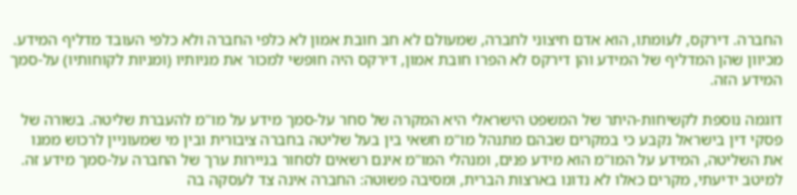החברה. דירקס, לעומתו, הוא אדם חיצוני לחברה, שמעולם לא חב חובת אמון לא כלפי החברה ולא כלפי העובד מדליף המידע. מכיוון שהן המדליף של המידע והן דירקס לא הפרו חובת אמון, דירקס היה חופשי למכור את מניותיו (ומניות לקוחותיו) על-סמך המידע הזה.

דוגמה נוספת לקשיחות-היתר של המשפט הישראלי היא המקרה של סחר על-סמך מידע על מו"מ להעברת שליטה. בשורה של פסקי דין בישראל נקבע כי במקרים שבהם מתנהל מו"מ חשאי בין בעל שליטה בחברה ציבורית ובין מי שמעוניין לרכוש ממנו את השליטה, המידע על המו"מ הוא מידע פנים, ומנהלי המו"מ אינם רשאים לסחור בניירות ערך של החברה על-סמך מידע זה. למיטב ידיעתי, מקרים כאלו לא נדונו בארצות הברית, ומסיבה פשוטה: החברה אינה צד לעסקה בה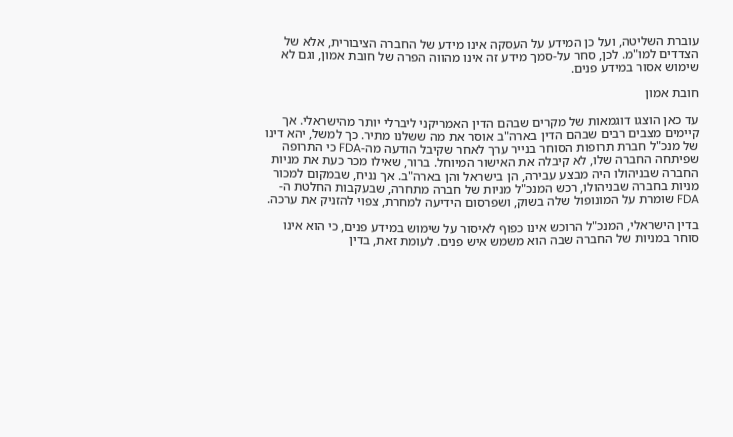עוברת השליטה, ועל כן המידע על העסקה אינו מידע של החברה הציבורית, אלא של הצדדים למו"מ. לכן, סחר על-סמך מידע זה אינו מהווה הפרה של חובת אמון, וגם לא שימוש אסור במידע פנים.

חובת אמון

עד כאן הוצגו דוגמאות של מקרים שבהם הדין האמריקני ליברלי יותר מהישראלי. אך קיימים מצבים רבים שבהם הדין בארה"ב אוסר את מה ששלנו מתיר. כך למשל, יהא דינו של מנכ"ל חברת תרופות הסוחר בנייר ערך לאחר שקיבל הודעה מה-FDA כי התרופה שפיתחה החברה שלו, לא קיבלה את האישור המיוחל. ברור, שאילו מכר כעת את מניות החברה שבניהולו היה מבצע עבירה, הן בישראל והן בארה"ב. אך נניח, שבמקום למכור מניות בחברה שבניהולו, רכש המנכ"ל מניות של חברה מתחרה, שבעקבות החלטת ה-FDA שומרת על המונופול שלה בשוק, ושפרסום הידיעה למחרת, צפוי להזניק את ערכה.

בדין הישראלי, המנכ"ל הרוכש אינו כפוף לאיסור על שימוש במידע פנים, כי הוא אינו סוחר במניות של החברה שבה הוא משמש איש פנים. לעומת זאת, בדין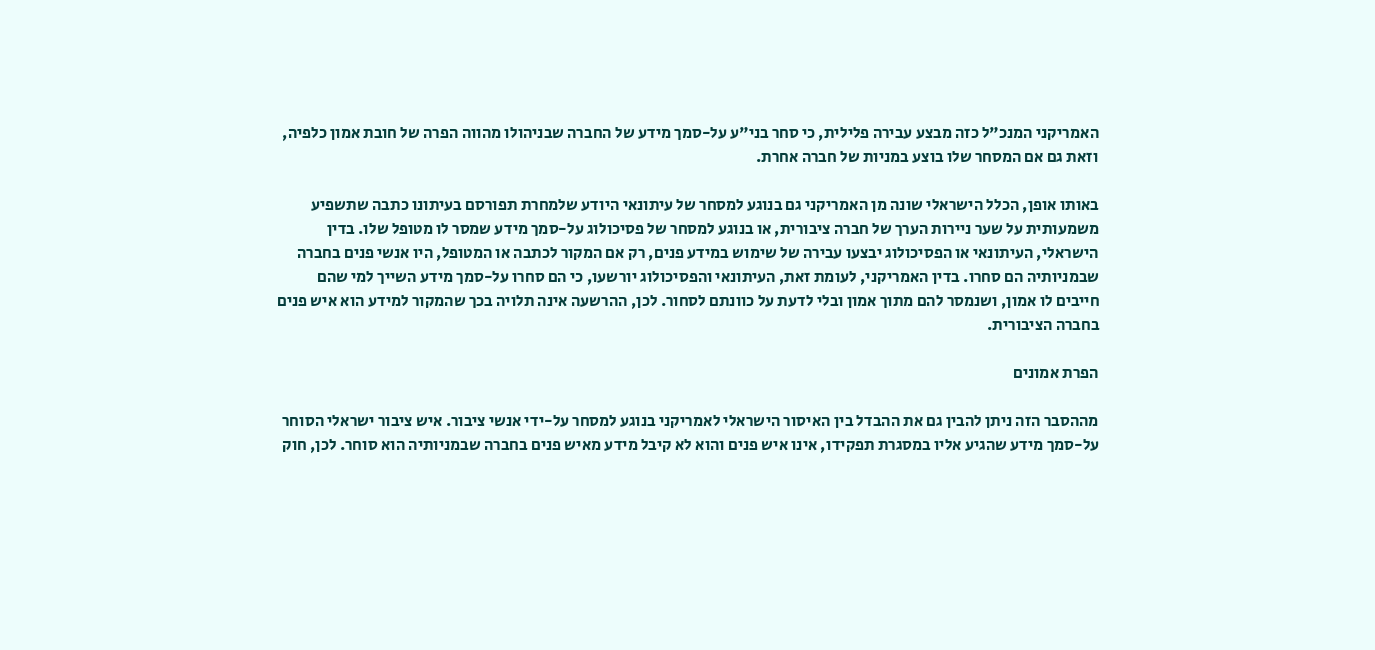האמריקני המנכ"ל כזה מבצע עבירה פלילית, כי סחר בני"ע על-סמך מידע של החברה שבניהולו מהווה הפרה של חובת אמון כלפיה, וזאת גם אם המסחר שלו בוצע במניות של חברה אחרת.

באותו אופן, הכלל הישראלי שונה מן האמריקני גם בנוגע למסחר של עיתונאי היודע שלמחרת תפורסם בעיתונו כתבה שתשפיע משמעותית על שער ניירות הערך של חברה ציבורית, או בנוגע למסחר של פסיכולוג על-סמך מידע שמסר לו מטופל שלו. בדין הישראלי, העיתונאי או הפסיכולוג יבצעו עבירה של שימוש במידע פנים, רק אם המקור לכתבה או המטופל, היו אנשי פנים בחברה שבמניותיה הם סחרו. בדין האמריקני, לעומת זאת, העיתונאי והפסיכולוג יורשעו, כי הם סחרו על-סמך מידע השייך למי שהם חייבים לו אמון, ושנמסר להם מתוך אמון ובלי לדעת על כוונתם לסחור. לכן, ההרשעה אינה תלויה בכך שהמקור למידע הוא איש פנים בחברה הציבורית.

הפרת אמונים

מההסבר הזה ניתן להבין גם את ההבדל בין האיסור הישראלי לאמריקני בנוגע למסחר על-ידי אנשי ציבור. איש ציבור ישראלי הסוחר על-סמך מידע שהגיע אליו במסגרת תפקידו, אינו איש פנים והוא לא קיבל מידע מאיש פנים בחברה שבמניותיה הוא סוחר. לכן, חוק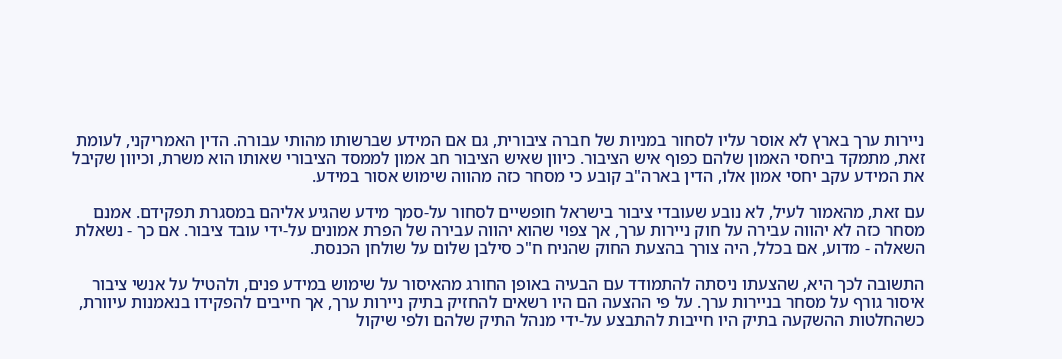ניירות ערך בארץ לא אוסר עליו לסחור במניות של חברה ציבורית, גם אם המידע שברשותו מהותי עבורה. הדין האמריקני, לעומת זאת, מתמקד ביחסי האמון שלהם כפוף איש הציבור. כיוון שאיש הציבור חב אמון לממסד הציבורי שאותו הוא משרת, וכיוון שקיבל את המידע עקב יחסי אמון אלו, הדין בארה"ב קובע כי מסחר כזה מהווה שימוש אסור במידע.

עם זאת, מהאמור לעיל, לא נובע שעובדי ציבור בישראל חופשיים לסחור על-סמך מידע שהגיע אליהם במסגרת תפקידם. אמנם מסחר כזה לא יהווה עבירה על חוק ניירות ערך, אך צפוי שהוא יהווה עבירה של הפרת אמונים על-ידי עובד ציבור. אם כך - נשאלת השאלה - מדוע, אם בכלל, היה צורך בהצעת החוק שהניח ח"כ סילבן שלום על שולחן הכנסת.

התשובה לכך היא, שהצעתו ניסתה להתמודד עם הבעיה באופן החורג מהאיסור על שימוש במידע פנים, ולהטיל על אנשי ציבור איסור גורף על מסחר בניירות ערך. על פי ההצעה הם היו רשאים להחזיק בתיק ניירות ערך, אך חייבים להפקידו בנאמנות עיוורת, כשהחלטות ההשקעה בתיק היו חייבות להתבצע על-ידי מנהל התיק שלהם ולפי שיקול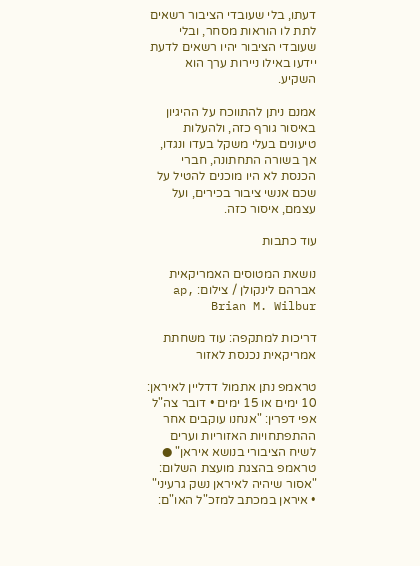דעתו, בלי שעובדי הציבור רשאים לתת לו הוראות מסחר, ובלי שעובדי הציבור יהיו רשאים לדעת יידעו באילו ניירות ערך הוא השקיע.

אמנם ניתן להתווכח על ההיגיון באיסור גורף כזה, ולהעלות טיעונים בעלי משקל בעדו ונגדו, אך בשורה התחתונה, חברי הכנסת לא היו מוכנים להטיל על שכם אנשי ציבור בכירים, ועל עצמם, איסור כזה.

עוד כתבות

נושאת המטוסים האמריקאית אברהם לינקולן / צילום: ap, Brian M. Wilbur

דריכות למתקפה: עוד משחתת אמריקאית נכנסת לאזור

טראמפ נתן אתמול דדליין לאיראן: 10 ימים או 15 ימים • דובר צה"ל אפי דפרין: "אנחנו עוקבים אחר ההתפתחויות האזוריות וערים לשיח הציבורי בנושא איראן" ● טראמפ בהצגת מועצת השלום: "אסור שיהיה לאיראן נשק גרעיני" • איראן במכתב למזכ"ל האו"ם: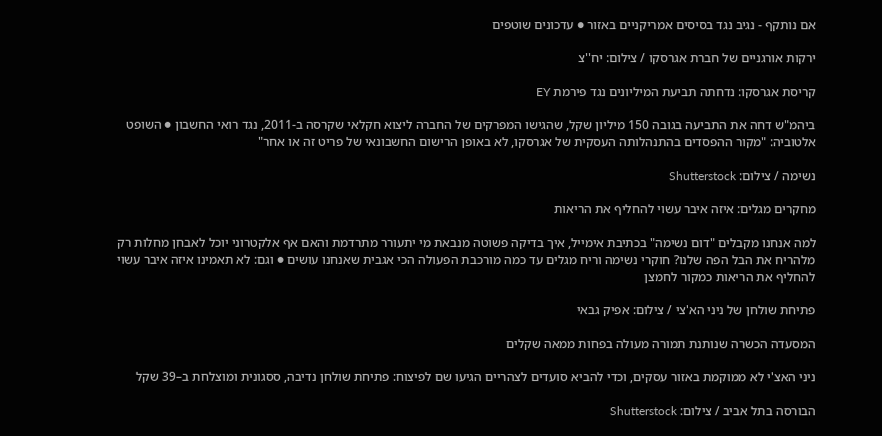אם נותקף - נגיב נגד בסיסים אמריקניים באזור ● עדכונים שוטפים

ירקות אורגניים של חברת אגרסקו / צילום: יח''צ

קריסת אגרסקו: נדחתה תביעת המיליונים נגד פירמת EY

ביהמ"ש דחה את התביעה בגובה 150 מיליון שקל, שהגישו המפרקים של החברה ליצוא חקלאי שקרסה ב-2011, נגד רואי החשבון ● השופט אלטוביה: "מקור ההפסדים בהתנהלותה העסקית של אגרסקו, לא באופן הרישום החשבונאי של פריט זה או אחר"

נשימה / צילום: Shutterstock

מחקרים מגלים: איזה איבר עשוי להחליף את הריאות

למה אנחנו מקבלים "דום נשימה" בכתיבת אימייל, איך בדיקה פשוטה מנבאת מי יתעורר מתרדמת והאם אף אלקטרוני יוכל לאבחן מחלות רק מלהריח את הבל הפה שלנו? חוקרי נשימה וריח מגלים עד כמה מורכבת הפעולה הכי אגבית שאנחנו עושים ● וגם: לא תאמינו איזה איבר עשוי להחליף את הריאות כמקור לחמצן

פתיחת שולחן של ניני הא'צי / צילום: אפיק גבאי

המסעדה הכשרה שנותנת תמורה מעולה בפחות ממאה שקלים

ניני האצ'י לא ממוקמת באזור עסקים, וכדי להביא סועדים לצהריים הגיעו שם לפיצוח: פתיחת שולחן נדיבה, ססגונית ומוצלחת ב–39 שקל

הבורסה בתל אביב / צילום: Shutterstock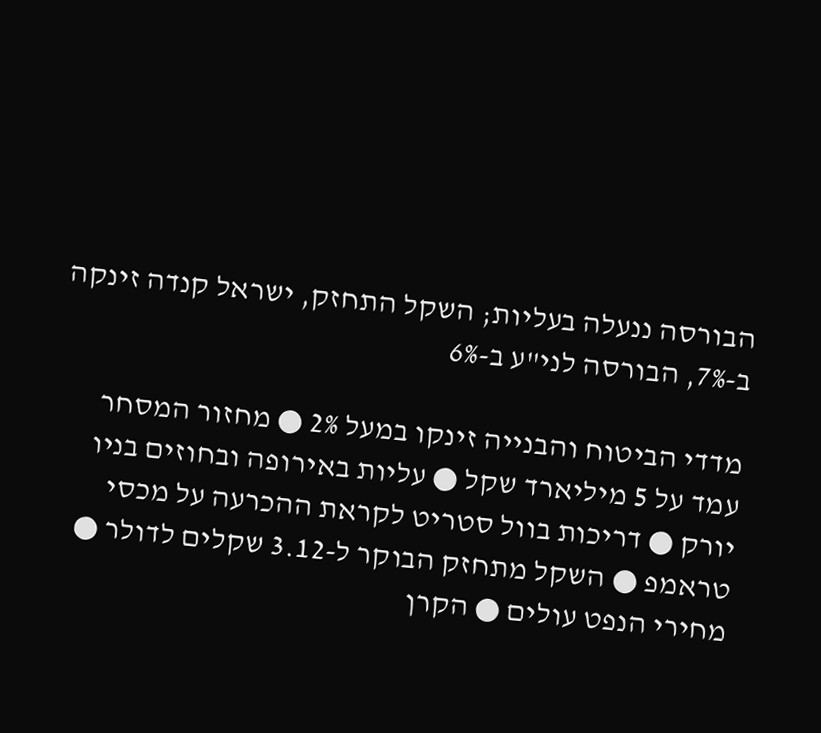הבורסה ננעלה בעליות; השקל התחזק, ישראל קנדה זינקה ב-7%, הבורסה לני"ע ב-6%

מדדי הביטוח והבנייה זינקו במעל 2% ● מחזור המסחר עמד על 5 מיליארד שקל ● עליות באירופה ובחוזים בניו יורק ● דריכות בוול סטריט לקראת ההכרעה על מכסי טראמפ ● השקל מתחזק הבוקר ל-3.12 שקלים לדולר ● מחירי הנפט עולים ● הקרן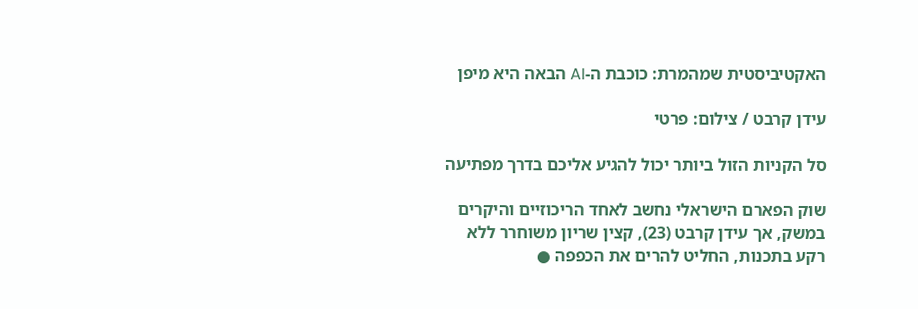האקטיביסטית שמהמרת: כוכבת ה-AI הבאה היא מיפן

עידן קרבט / צילום: פרטי

סל הקניות הזול ביותר יכול להגיע אליכם בדרך מפתיעה

שוק הפארם הישראלי נחשב לאחד הריכוזיים והיקרים במשק, אך עידן קרבט (23), קצין שריון משוחרר ללא רקע בתכנות, החליט להרים את הכפפה ●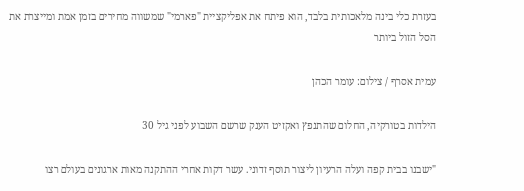בעזרת כלי בינה מלאכותית בלבד, הוא פיתח את אפליקציית "פארמי" שמשווה מחירים בזמן אמת ומייצרת את הסל הזול ביותר

עמית אסרף / צילום: עומר הכהן

הילדות בטורקיה, החלום שהתנפץ ואקזיט הענק שרשם השבוע לפני גיל 30

"ישבנו בבית קפה ועלה הרעיון ליצור תוסף זדוני. עשר דקות אחרי ההתקנה מאות ארגונים בעולם רצו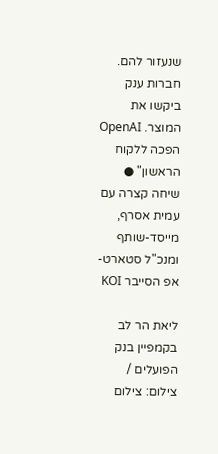שנעזור להם. חברות ענק ביקשו את המוצר. OpenAI הפכה ללקוח הראשון" ● שיחה קצרה עם עמית אסרף, מייסד-שותף ומנכ"ל סטארט-אפ הסייבר KOI

ליאת הר לב בקמפיין בנק הפועלים / צילום: צילום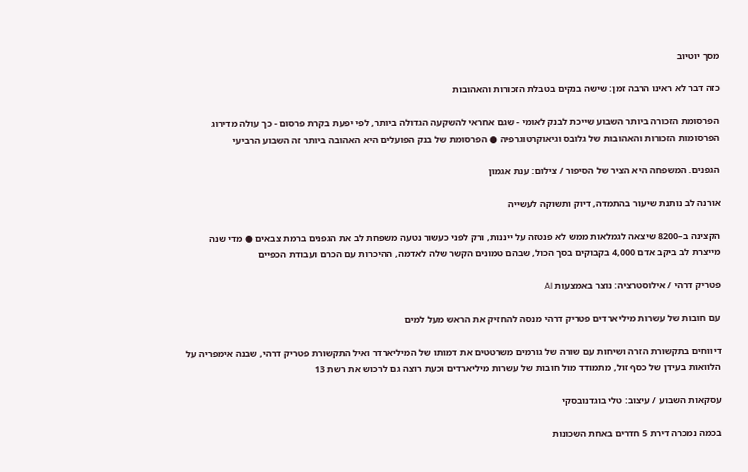מסך יוטיוב

כזה דבר לא ראינו הרבה זמן: שישה בנקים בטבלת הזכורות והאהובות

הפרסומת הזכורה ביותר השבוע שייכת לבנק לאומי - שגם אחראי להשקעה הגדולה ביותר, לפי יפעת בקרת פרסום - כך עולה מדירוג הפרסומות הזכורות והאהובות של גלובס וגיאוקרטוגרפיה ● הפרסומת של בנק הפועלים היא האהובה ביותר זה השבוע הרביעי

הגפנים. המשפחה היא הציר של הסיפור / צילום: ענת אגמון

אורנה לב נותנת שיעור בהתמדה, דיוק ותשוקה לעשייה

הקצינה ב–8200 שיצאה לגמלאות ממש לא פנטזה על ייננות, ורק לפני כעשור נטעה משפחת לב את הגפנים ברמת צבאים ● מדי שנה מייצרת לב ביקב אדם 4,000 בקבוקים בסך הכול, שבהם טמונים הקשר שלה לאדמה, ההיכרות עם הכרם ועבודת הכפיים

פטריק דרהי / אילוסטרציה: נוצר באמצעות AI

עם חובות של עשרות מיליארדים פטריק דרהי מנסה להחזיק את הראש מעל למים

דיווחים בתקשורת הזרה ושיחות עם שורה של גורמים משרטטים את דמותו של המיליארדר ואיל התקשורת פטריק דרהי, שבנה אימפריה על הלוואות בעידן של כסף זול, מתמודד מול חובות של עשרות מיליארדים וכעת רוצה גם לרכוש את רשת 13

עסקאות השבוע / עיצוב: טלי בוגדנובסקי

בכמה נמכרה דירת 5 חדרים באחת השכונות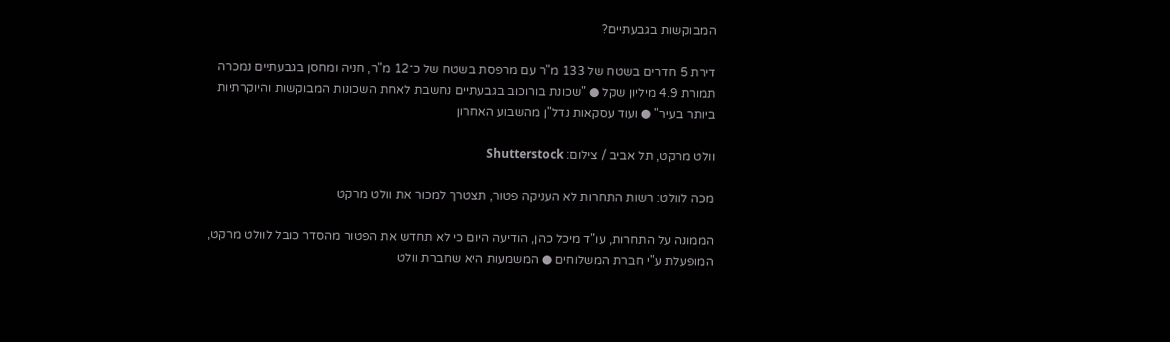המבוקשות בגבעתיים?

דירת 5 חדרים בשטח של 133 מ"ר עם מרפסת בשטח של כ־12 מ"ר, חניה ומחסן בגבעתיים נמכרה תמורת 4.9 מיליון שקל ● "שכונת בורוכוב בגבעתיים נחשבת לאחת השכונות המבוקשות והיוקרתיות ביותר בעיר" ● ועוד עסקאות נדל"ן מהשבוע האחרון

וולט מרקט, תל אביב / צילום: Shutterstock

מכה לוולט: רשות התחרות לא העניקה פטור, תצטרך למכור את וולט מרקט

הממונה על התחרות, עו"ד מיכל כהן, הודיעה היום כי לא תחדש את הפטור מהסדר כובל לוולט מרקט, המופעלת ע"י חברת המשלוחים ● המשמעות היא שחברת וולט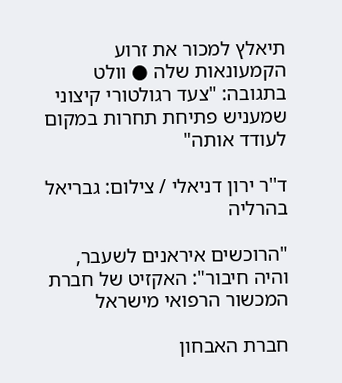תיאלץ למכור את זרוע הקמעונאות שלה ● וולט בתגובה: "צעד רגולטורי קיצוני שמעניש פתיחת תחרות במקום לעודד אותה"

ד''ר ירון דניאלי / צילום: גבריאל בהרליה

"הרוכשים איראנים לשעבר, והיה חיבור": האקזיט של חברת המכשור הרפואי מישראל

חברת האבחון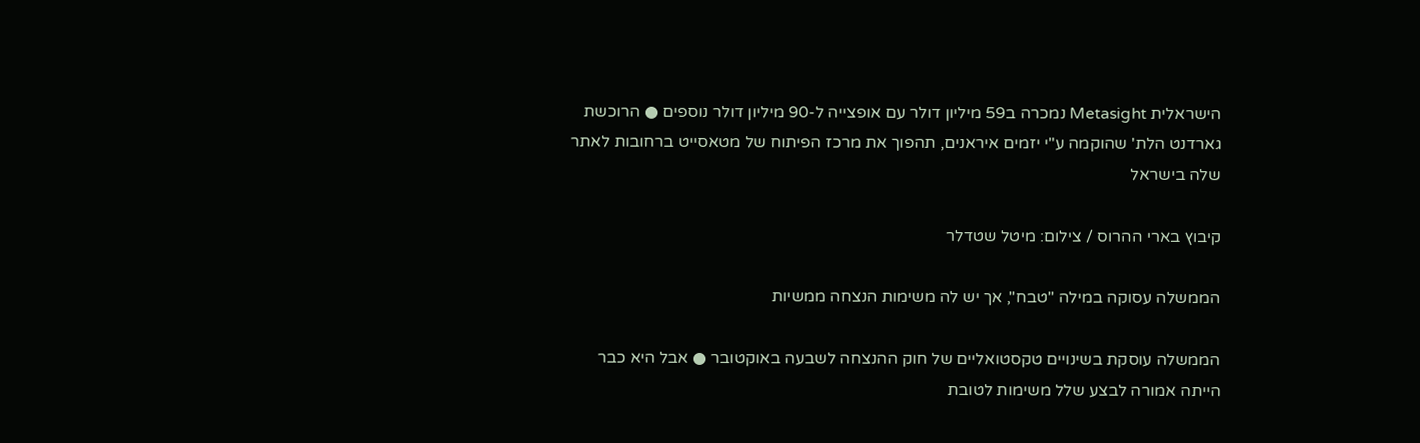הישראלית Metasight נמכרה ב59 מיליון דולר עם אופצייה ל-90 מיליון דולר נוספים ● הרוכשת  גארדנט הלת' שהוקמה ע"י יזמים איראנים, תהפוך את מרכז הפיתוח של מטאסייט ברחובות לאתר שלה בישראל

קיבוץ בארי ההרוס / צילום: מיטל שטדלר

הממשלה עסוקה במילה "טבח", אך יש לה משימות הנצחה ממשיות

הממשלה עוסקת בשינויים טקסטואליים של חוק ההנצחה לשבעה באוקטובר ● אבל היא כבר הייתה אמורה לבצע שלל משימות לטובת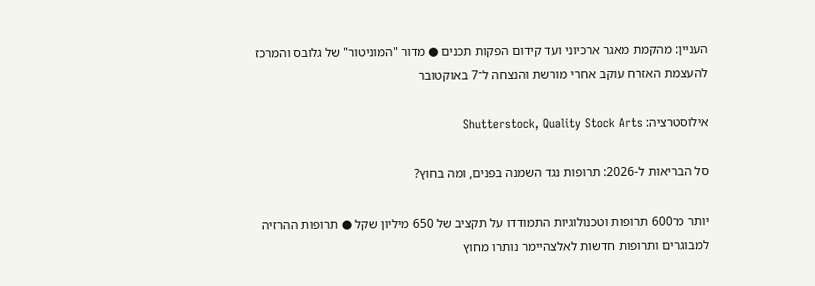העניין: מהקמת מאגר ארכיוני ועד קידום הפקות תכנים ● מדור "המוניטור" של גלובס והמרכז להעצמת האזרח עוקב אחרי מורשת והנצחה ל־7 באוקטובר

אילוסטרציה: Shutterstock, Quality Stock Arts

סל הבריאות ל-2026: תרופות נגד השמנה בפנים, ומה בחוץ?

יותר מ־600 תרופות וטכנולוגיות התמודדו על תקציב של 650 מיליון שקל ● תרופות ההרזיה למבוגרים ותרופות חדשות לאלצהיימר נותרו מחוץ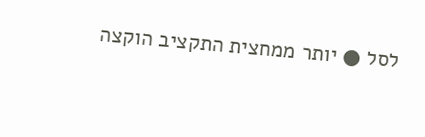לסל ● יותר ממחצית התקציב הוקצה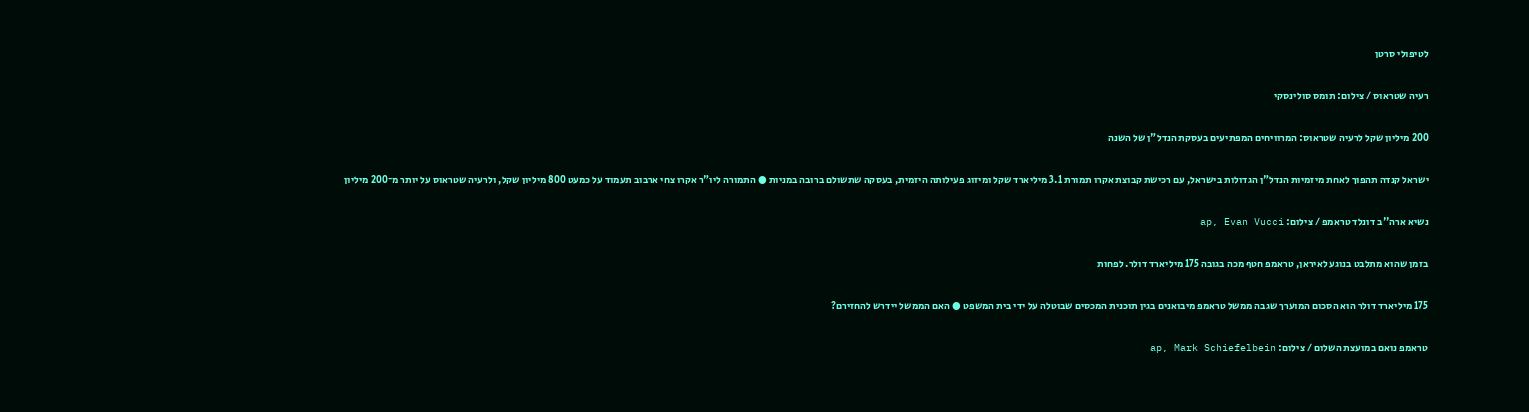לטיפולי סרטן

רעיה שטראוס / צילום: תומס סולינסקי

200 מיליון שקל לרעיה שטראוס: המרוויחים המפתיעים בעסקת הנדל"ן של השנה

ישראל קנדה תהפוך לאחת מיזמיות הנדל"ן הגדולות בישראל, עם רכישת קבוצת אקרו תמורת 3.1 מיליארד שקל ומיזוג פעילותה היזמית, בעסקה שתשולם ברובה במניות ● התמורה ליו"ר אקרו צחי ארבוב תעמוד על כמעט 800 מיליון שקל, ולרעיה שטראוס על יותר מ־200 מיליון

נשיא ארה''ב דונלד טראמפ / צילום: ap, Evan Vucci

בזמן שהוא מתלבט בנוגע לאיראן, טראמפ חטף מכה בגובה 175 מיליארד דולר. לפחות

175 מיליארד דולר הוא הסכום המוערך שגבה ממשל טראמפ מיבואנים בגין תוכנית המכסים שבוטלה על ידי בית המשפט ● האם הממשל יידרש להחזירם?

טראמפ נואם במועצת השלום / צילום: ap, Mark Schiefelbein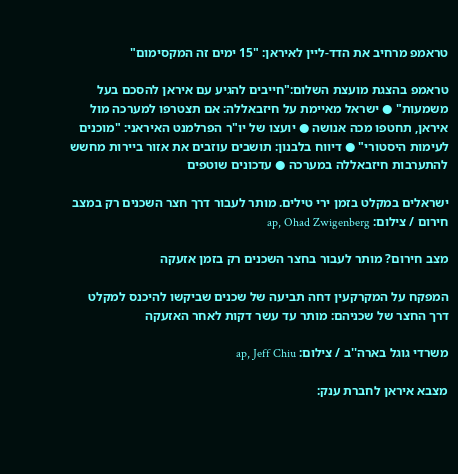טראמפ מרחיב את הדד-ליין לאיראן: "15 ימים זה המקסימום"

טראמפ בהצגת מועצת השלום:"חייבים להגיע עם איראן להסכם בעל משמעות" ● ישראל מאיימת על חיזבאללה: אם תצטרפו למערכה מול איראן, תחטפו מכה אנושה ● יועצו של יו"ר הפרלמנט האיראני: "מוכנים לעימות היסטורי" ● דיווח בלבנון: תושבים עוזבים את אזור ביירות מחשש להתערבות חיזבאללה במערכה ● עדכונים שוטפים

ישראלים במקלט בזמן ירי טילים. מותר לעבור דרך חצר השכנים רק במצב חירום / צילום: ap, Ohad Zwigenberg

מצב חירום? מותר לעבור בחצר השכנים רק בזמן אזעקה

המפקח על המקרקעין דחה תביעה של שכנים שביקשו להיכנס למקלט דרך החצר של שכניהם: מותר עד עשר דקות לאחר האזעקה

משרדי גוגל בארה''ב / צילום: ap, Jeff Chiu

מצבא איראן לחברת ענק: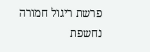פרשת ריגול חמורה נחשפת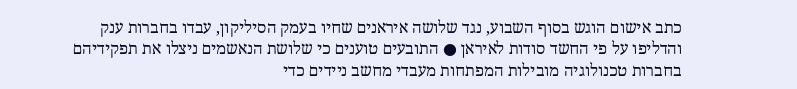כתב אישום הוגש בסוף השבוע, נגד שלושה איראנים שחיו בעמק הסיליקון, עבדו בחברות ענק והדליפו על פי החשד סודות לאיראן ● התובעים טוענים כי שלושת הנאשמים ניצלו את תפקידיהם בחברות טכנולוגיה מובילות המפתחות מעבדי מחשב ניידים כדי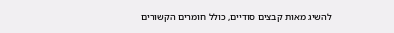להשיג מאות קבצים סודיים, כולל חומרים הקשורים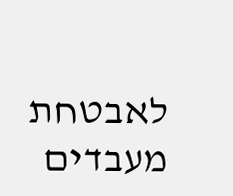לאבטחת מעבדים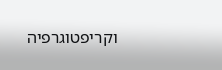וקריפטוגרפיה